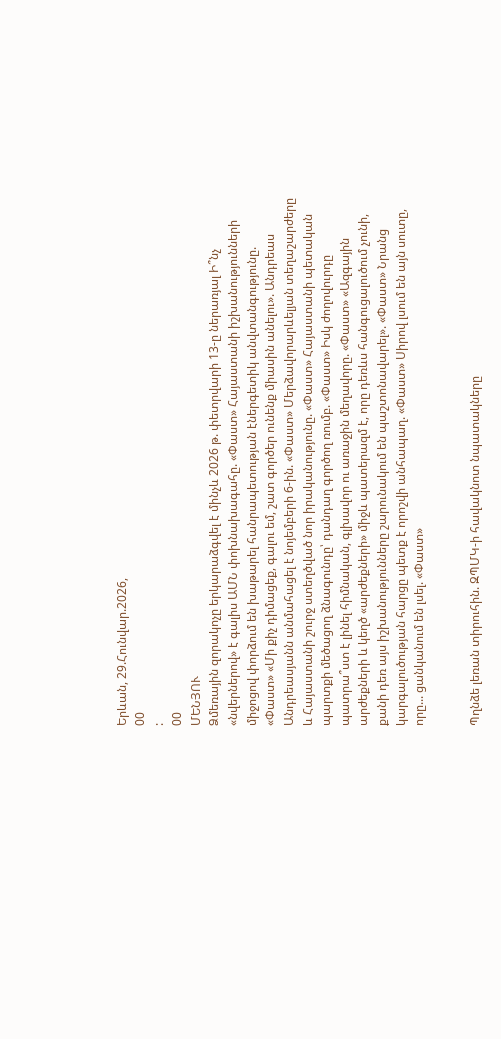Երևան, 29.Հունվար.2026,
00
:
00
ՄԵՆՅՈՒ
Ձմեռային զորակոչը երկարաձգվել է մինչև 2026 թ. փետրվարի 13-ը ներառյալ Ի՞նչ «նվերներով» է գալիս ԱՄՆ փոխնախագահը. «Փաստ» Հայաստանի իշխանությունների միջոցով փորձում են խաթարել հանրապետության էներգետիկ անվտանգությունը. «Փաստ» «Մի քիչ դիմացեք, գալու եմ, շատ գործեր ունենք միասին անելու». Անդրեաս Անդրեասյանն անմահացել է նոյեմբերի 6-ին. «Փաստ» Մերձավորարևելյան տեղաշարժերը և Հայաստանի շուրջ ստեղծված նոր իրականությունը. «Փաստ» Հայաստանի պետական պարտքի մեծացող ձնագունդը՝ դանդաղ գործող ռումբ. «Փաստ» Իսկ ժողովուրդը պատրա՞ստ է լինել հիմնական, գլխավոր ու առաջին մեղավորը. «Փաստ» «Ազգային արժեքների և կեղծ «արժեքների» միջև պատերազմ է, որը դեռևս հանգուցալուծում չունի, քանի դեռ այս իշխանությունները շարունակում են պաշտոնավարել». «Փաստ» Նրանց կարգալուծության հարցը պետք է որոշվի անհապաղ. «Փաստ» Սիրով լսում են այն սուտը, որը... ցանկանում են լսել. «Փաստ»


Պղնձե լեռան տիրուհին. ԶՊՄԿ-ի հավակնոտ նպատակները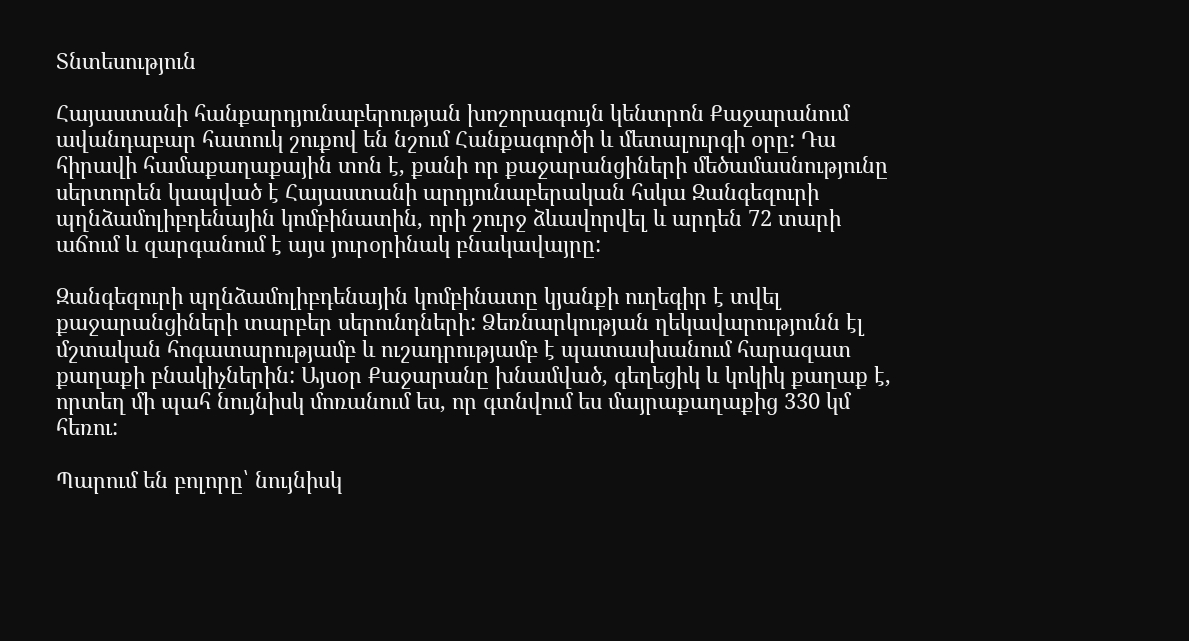Տնտեսություն

Հայաստանի հանքարդյունաբերության խոշորագույն կենտրոն Քաջարանում ավանդաբար հատուկ շուքով են նշում Հանքագործի և մետալուրգի օրը: Դա հիրավի համաքաղաքային տոն է, քանի որ քաջարանցիների մեծամասնությունը սերտորեն կապված է Հայաստանի արդյունաբերական հսկա Զանգեզուրի պղնձամոլիբդենային կոմբինատին, որի շուրջ ձևավորվել և արդեն 72 տարի աճում և զարգանում է այս յուրօրինակ բնակավայրը:

Զանգեզուրի պղնձամոլիբդենային կոմբինատը կյանքի ուղեգիր է տվել քաջարանցիների տարբեր սերունդների: Ձեռնարկության ղեկավարությունն էլ մշտական հոգատարությամբ և ուշադրությամբ է պատասխանում հարազատ քաղաքի բնակիչներին: Այսօր Քաջարանը խնամված, գեղեցիկ և կոկիկ քաղաք է, որտեղ մի պահ նույնիսկ մոռանում ես, որ գտնվում ես մայրաքաղաքից 330 կմ հեռու:

Պարում են բոլորը՝ նույնիսկ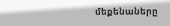մեքենաները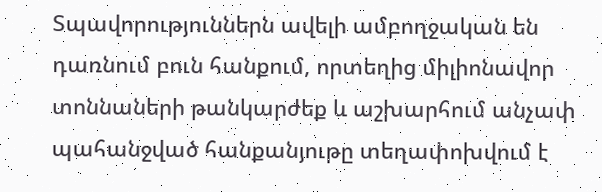Տպավորություններն ավելի ամբողջական են դառնում բուն հանքում, որտեղից միլիոնավոր տոննաների թանկարժեք և աշխարհում անչափ պահանջված հանքանյութը տեղափոխվում է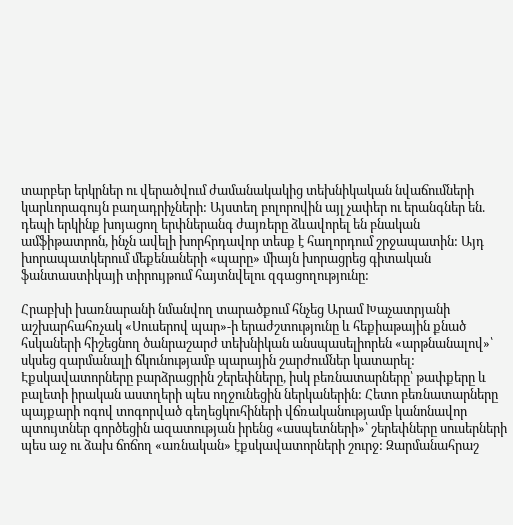տարբեր երկրներ ու վերածվում ժամանակակից տեխնիկական նվաճումների կարևորագույն բաղադրիչների: Այստեղ բոլորովին այլ չափեր ու երանգներ են. դեպի երկինք խոյացող երփներանգ ժայռերը ձևավորել են բնական ամֆիթատրոն, ինչն ավելի խորհրդավոր տեսք է հաղորդում շրջապատին: Այդ խորապատկերում մեքենաների «պարը» միայն խորացրեց գիտական ֆանտաստիկայի տիրույթում հայտնվելու զգացողությունը:

Հրաբխի խառնարանի նմանվող տարածքում հնչեց Արամ Խաչատրյանի աշխարհահռչակ «Սուսերով պար»-ի երաժշտությունը և հեքիաթային քնած հսկաների հիշեցնող ծանրաշարժ տեխնիկան անսպասելիորեն «արթնանալով»՝ սկսեց զարմանալի ճկունությամբ պարային շարժումներ կատարել: Էքսկավատորները բարձրացրին շերեփները, իսկ բեռնատարները՝ թափքերը և բալետի իրական աստղերի պես ողջունեցին ներկաներին: Հետո բեռնատարները պայքարի ոգով տոգորված գեղեցկուհիների վճռականությամբ կանոնավոր պտույտներ գործեցին ազատության իրենց «ասպետների»՝ շերեփները սուսերների պես աջ ու ձախ ճոճող «առնական» էքսկավատորների շուրջ: Զարմանահրաշ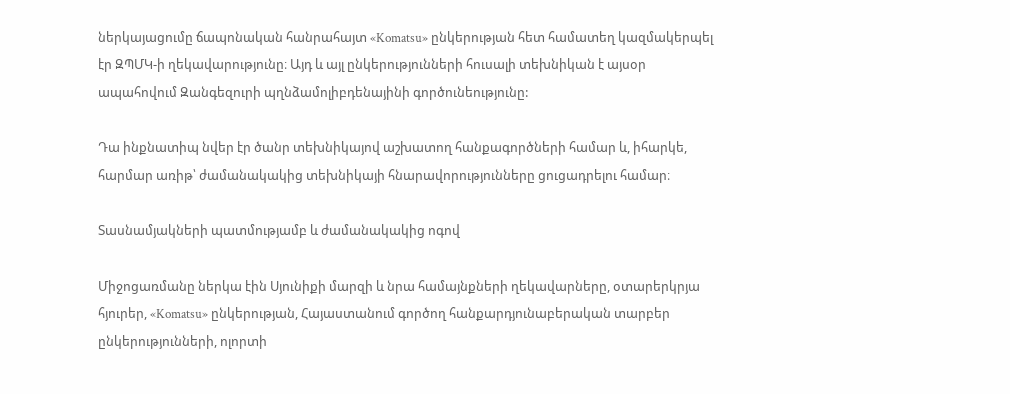ներկայացումը ճապոնական հանրահայտ «Komatsu» ընկերության հետ համատեղ կազմակերպել էր ԶՊՄԿ-ի ղեկավարությունը։ Այդ և այլ ընկերությունների հուսալի տեխնիկան է այսօր ապահովում Զանգեզուրի պղնձամոլիբդենայինի գործունեությունը:

Դա ինքնատիպ նվեր էր ծանր տեխնիկայով աշխատող հանքագործների համար և, իհարկե, հարմար առիթ՝ ժամանակակից տեխնիկայի հնարավորությունները ցուցադրելու համար։

Տասնամյակների պատմությամբ և ժամանակակից ոգով

Միջոցառմանը ներկա էին Սյունիքի մարզի և նրա համայնքների ղեկավարները, օտարերկրյա հյուրեր, «Komatsu» ընկերության, Հայաստանում գործող հանքարդյունաբերական տարբեր ընկերությունների, ոլորտի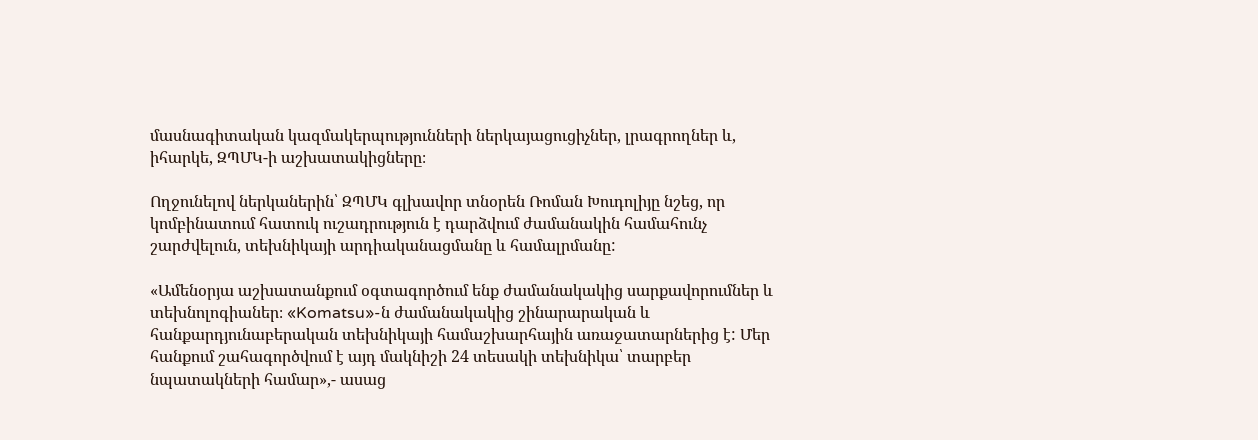մասնագիտական կազմակերպությունների ներկայացուցիչներ, լրագրողներ և, իհարկե, ԶՊՄԿ-ի աշխատակիցները։

Ողջունելով ներկաներին՝ ԶՊՄԿ գլխավոր տնօրեն Ռոման Խուդոլիյը նշեց, որ կոմբինատում հատուկ ուշադրություն է դարձվում ժամանակին համահունչ շարժվելուն, տեխնիկայի արդիականացմանը և համալրմանը:

«Ամենօրյա աշխատանքում օգտագործում ենք ժամանակակից սարքավորումներ և տեխնոլոգիաներ։ «Komatsu»-ն ժամանակակից շինարարական և հանքարդյունաբերական տեխնիկայի համաշխարհային առաջատարներից է: Մեր հանքում շահագործվում է այդ մակնիշի 24 տեսակի տեխնիկա՝ տարբեր նպատակների համար»,- ասաց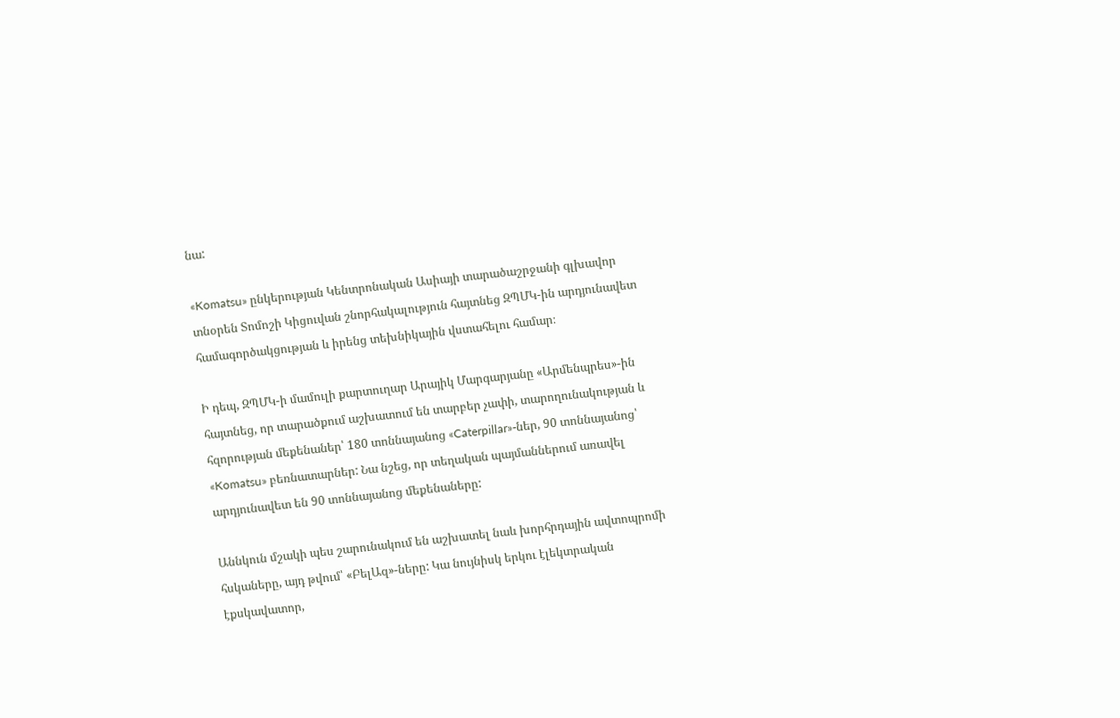նա:

«Komatsu» ընկերության Կենտրոնական Ասիայի տարածաշրջանի գլխավոր տնօրեն Տոմոշի Կիցուվան շնորհակալություն հայտնեց ԶՊՄԿ-ին արդյունավետ համագործակցության և իրենց տեխնիկային վստահելու համար։

Ի դեպ, ԶՊՄԿ-ի մամուլի քարտուղար Արայիկ Մարգարյանը «Արմենպրես»-ին հայտնեց, որ տարածքում աշխատում են տարբեր չափի, տարողունակության և հզորության մեքենաներ՝ 180 տոննայանոց «Caterpillar»-ներ, 90 տոննայանոց՝ «Komatsu» բեռնատարներ: Նա նշեց, որ տեղական պայմաններում առավել արդյունավետ են 90 տոննայանոց մեքենաները:

Աննկուն մշակի պես շարունակում են աշխատել նաև խորհրդային ավտոպրոմի հսկաները, այդ թվում՝ «ԲելԱզ»-ները: Կա նույնիսկ երկու էլեկտրական էքսկավատոր,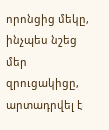որոնցից մեկը, ինչպես նշեց մեր զրուցակիցը, արտադրվել է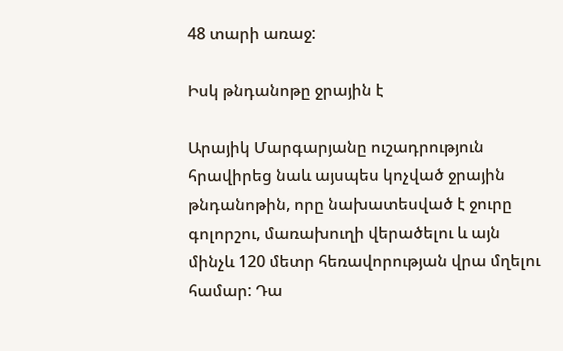48 տարի առաջ:

Իսկ թնդանոթը ջրային է

Արայիկ Մարգարյանը ուշադրություն հրավիրեց նաև այսպես կոչված ջրային թնդանոթին, որը նախատեսված է ջուրը գոլորշու, մառախուղի վերածելու և այն մինչև 120 մետր հեռավորության վրա մղելու համար: Դա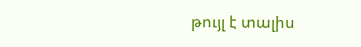թույլ է տալիս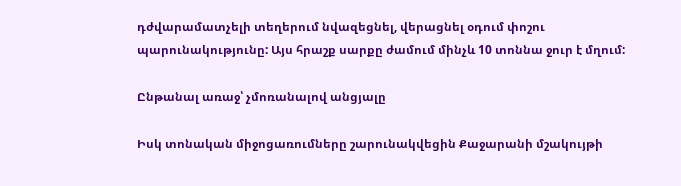դժվարամատչելի տեղերում նվազեցնել, վերացնել օդում փոշու պարունակությունը: Այս հրաշք սարքը ժամում մինչև 10 տոննա ջուր է մղում:

Ընթանալ առաջ՝ չմոռանալով անցյալը

Իսկ տոնական միջոցառումները շարունակվեցին Քաջարանի մշակույթի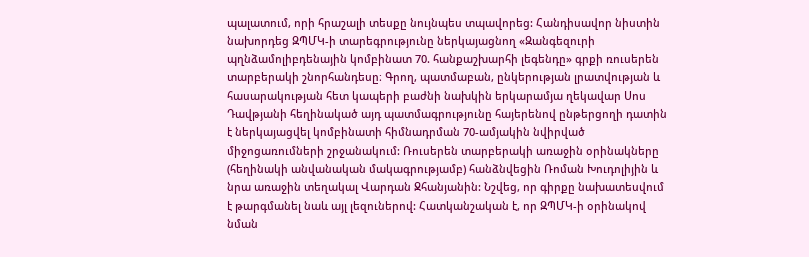պալատում, որի հրաշալի տեսքը նույնպես տպավորեց: Հանդիսավոր նիստին նախորդեց ԶՊՄԿ-ի տարեգրությունը ներկայացնող «Զանգեզուրի պղնձամոլիբդենային կոմբինատ 70. հանքաշխարհի լեգենդը» գրքի ռուսերեն տարբերակի շնորհանդեսը։ Գրող, պատմաբան, ընկերության լրատվության և հասարակության հետ կապերի բաժնի նախկին երկարամյա ղեկավար Սոս Դավթյանի հեղինակած այդ պատմագրությունը հայերենով ընթերցողի դատին է ներկայացվել կոմբինատի հիմնադրման 70-ամյակին նվիրված միջոցառումների շրջանակում: Ռուսերեն տարբերակի առաջին օրինակները (հեղինակի անվանական մակագրությամբ) հանձնվեցին Ռոման Խուդոլիյին և նրա առաջին տեղակալ Վարդան Ջհանյանին: Նշվեց, որ գիրքը նախատեսվում է թարգմանել նաև այլ լեզուներով: Հատկանշական է, որ ԶՊՄԿ-ի օրինակով նման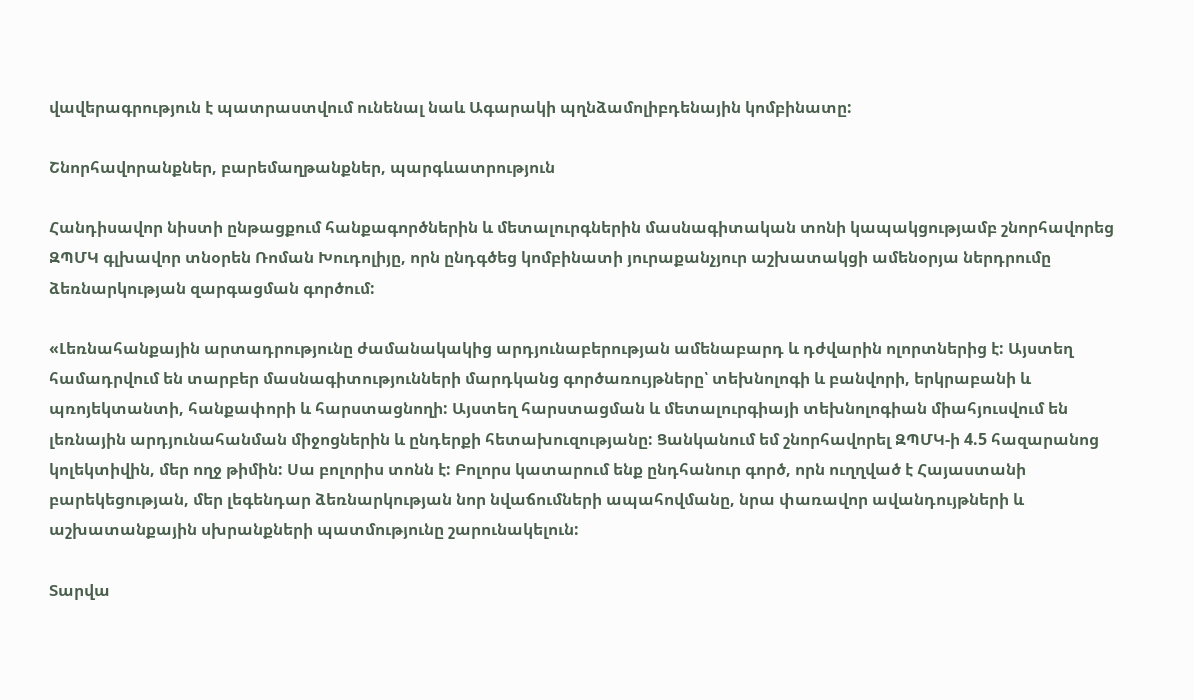վավերագրություն է պատրաստվում ունենալ նաև Ագարակի պղնձամոլիբդենային կոմբինատը:

Շնորհավորանքներ, բարեմաղթանքներ, պարգևատրություն

Հանդիսավոր նիստի ընթացքում հանքագործներին և մետալուրգներին մասնագիտական տոնի կապակցությամբ շնորհավորեց ԶՊՄԿ գլխավոր տնօրեն Ռոման Խուդոլիյը, որն ընդգծեց կոմբինատի յուրաքանչյուր աշխատակցի ամենօրյա ներդրումը ձեռնարկության զարգացման գործում:

«Լեռնահանքային արտադրությունը ժամանակակից արդյունաբերության ամենաբարդ և դժվարին ոլորտներից է: Այստեղ համադրվում են տարբեր մասնագիտությունների մարդկանց գործառույթները՝ տեխնոլոգի և բանվորի, երկրաբանի և պռոյեկտանտի, հանքափորի և հարստացնողի: Այստեղ հարստացման և մետալուրգիայի տեխնոլոգիան միահյուսվում են լեռնային արդյունահանման միջոցներին և ընդերքի հետախուզությանը: Ցանկանում եմ շնորհավորել ԶՊՄԿ-ի 4.5 հազարանոց կոլեկտիվին, մեր ողջ թիմին: Սա բոլորիս տոնն է: Բոլորս կատարում ենք ընդհանուր գործ, որն ուղղված է Հայաստանի բարեկեցության, մեր լեգենդար ձեռնարկության նոր նվաճումների ապահովմանը, նրա փառավոր ավանդույթների և աշխատանքային սխրանքների պատմությունը շարունակելուն:

Տարվա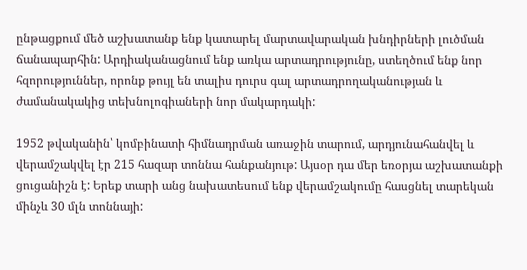ընթացքում մեծ աշխատանք ենք կատարել մարտավարական խնդիրների լուծման ճանապարհին: Արդիականացնում ենք առկա արտադրությունը, ստեղծում ենք նոր հզորություններ, որոնք թույլ են տալիս դուրս գալ արտադրողականության և ժամանակակից տեխնոլոգիաների նոր մակարդակի:

1952 թվականին՝ կոմբինատի հիմնադրման առաջին տարում, արդյունահանվել և վերամշակվել էր 215 հազար տոննա հանքանյութ: Այսօր դա մեր եռօրյա աշխատանքի ցուցանիշն է: Երեք տարի անց նախատեսում ենք վերամշակումը հասցնել տարեկան մինչև 30 մլն տոննայի: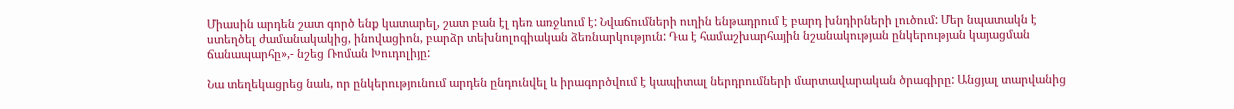Միասին արդեն շատ գործ ենք կատարել, շատ բան էլ դեռ առջևում է: Նվաճումների ուղին ենթադրում է բարդ խնդիրների լուծում: Մեր նպատակն է ստեղծել ժամանակակից, ինովացիոն, բարձր տեխնոլոգիական ձեռնարկություն: Դա է համաշխարհային նշանակության ընկերության կայացման ճանապարհը»,- նշեց Ռոման Խուդոլիյը:

Նա տեղեկացրեց նաև, որ ընկերությունում արդեն ընդունվել և իրագործվում է կապիտալ ներդրումների մարտավարական ծրագիրը: Անցյալ տարվանից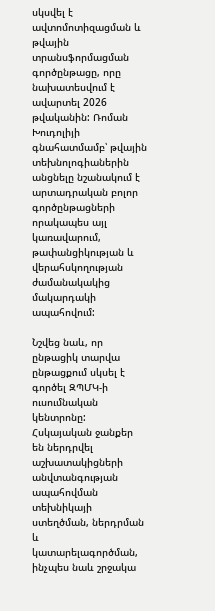սկսվել է ավտոմոտիզացման և թվային տրանսֆորմացման գործընթացը, որը նախատեսվում է ավարտել 2026 թվականին: Ռոման Խուդոլիյի գնահատմամբ՝ թվային տեխնոլոգիաներին անցնելը նշանակում է արտադրական բոլոր գործընթացների որակապես այլ կառավարում, թափանցիկության և վերահսկողության ժամանակակից մակարդակի ապահովում:

Նշվեց նաև, որ ընթացիկ տարվա ընթացքում սկսել է գործել ԶՊՄԿ-ի ուսումնական կենտրոնը: Հսկայական ջանքեր են ներդրվել աշխատակիցների անվտանգության ապահովման տեխնիկայի ստեղծման, ներդրման և կատարելագործման, ինչպես նաև շրջակա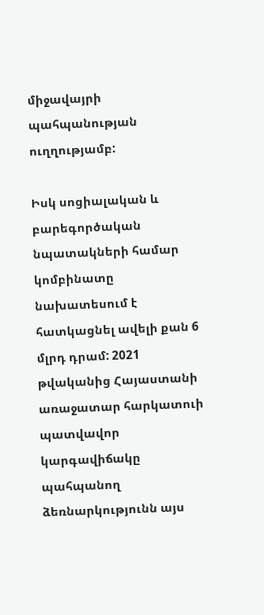միջավայրի պահպանության ուղղությամբ:

Իսկ սոցիալական և բարեգործական նպատակների համար կոմբինատը նախատեսում է հատկացնել ավելի քան 6 մլրդ դրամ: 2021 թվականից Հայաստանի առաջատար հարկատուի պատվավոր կարգավիճակը պահպանող ձեռնարկությունն այս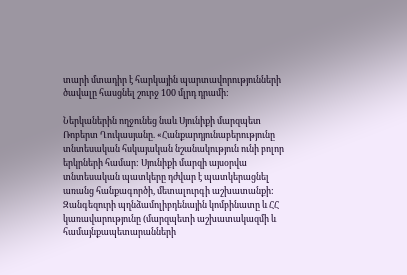տարի մտադիր է հարկային պարտավորությունների ծավալը հասցնել շուրջ 100 մլրդ դրամի:

Ներկաներին ողջունեց նաև Սյունիքի մարզպետ Ռոբերտ Ղուկասյանը. «Հանքարդյունաբերությունը տնտեսական հսկայական նշանակություն ունի բոլոր երկրների համար: Սյունիքի մարզի այսօրվա տնտեսական պատկերը դժվար է պատկերացնել առանց հանքագործի, մետալուրգի աշխատանքի: Զանգեզուրի պղնձամոլիբդենային կոմբինատը և ՀՀ կառավարությունը (մարզպետի աշխատակազմի և համայնքապետարանների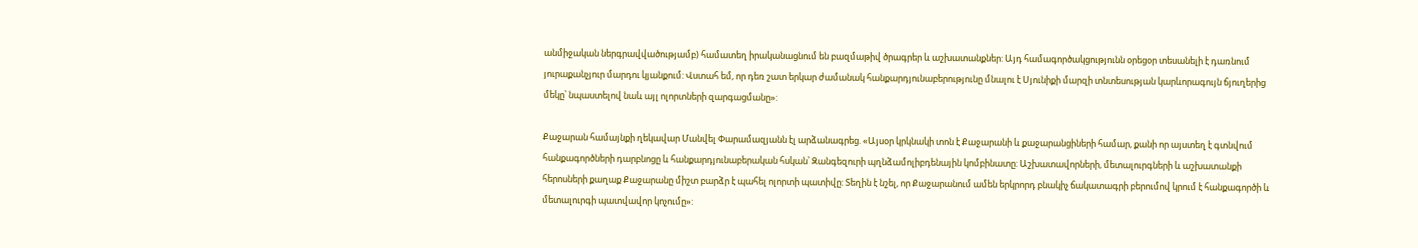անմիջական ներգրավվածությամբ) համատեղ իրականացնում են բազմաթիվ ծրագրեր և աշխատանքներ: Այդ համագործակցությունն օրեցօր տեսանելի է դառնում յուրաքանչյուր մարդու կյանքում: Վստահ եմ, որ դեռ շատ երկար ժամանակ հանքարդյունաբերությունը մնալու է Սյունիքի մարզի տնտեսության կարևորագույն ճյուղերից մեկը՝ նպաստելով նաև այլ ոլորտների զարգացմանը»:

Քաջարան համայնքի ղեկավար Մանվել Փարամազյանն էլ արձանագրեց. «Այսօր կրկնակի տոն է Քաջարանի և քաջարանցիների համար, քանի որ այստեղ է գտնվում հանքագործների դարբնոցը և հանքարդյունաբերական հսկան՝ Զանգեզուրի պղնձամոլիբդենային կոմբինատը: Աշխատավորների, մետալուրգների և աշխատանքի հերոսների քաղաք Քաջարանը միշտ բարձր է պահել ոլորտի պատիվը: Տեղին է նշել, որ Քաջարանում ամեն երկրորդ բնակիչ ճակատագրի բերումով կրում է հանքագործի և մետալուրգի պատվավոր կոչումը»: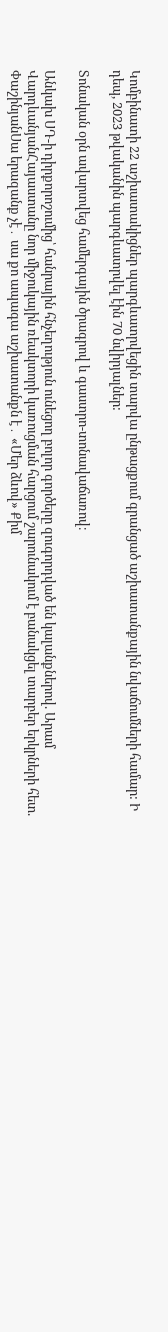Կոմբինատի 22 աշխատակիցներ պարգևատրվեցին տարվա ընթացքում գրանցած աշխատանքային նվաճումների համար: Ի դեպ, 2023 թվականին պարգևատրվել էին 70 նվիրյալներ:

Տոնական օրն ավարտվեց համերգային ծրագրով և գաստրո-տոնավաճառով։

Անկախ ՍԴ-ի դիրքորոշումից՝ հանրային հնչեղություն ունեցող բոլոր գործերը զուգորդված են կալանքներով. Արամ ՎարդևանյանՀայաստանը նոր միջուկային ռեակտորի կառուցման հարցում շարունակում է բանակցել տարբեր երկրների հետ. ՓաշինյանՍա երազանք չէ․ սա քո ապագա աշխատանքն է․ «Մեր ձևով» Քիմ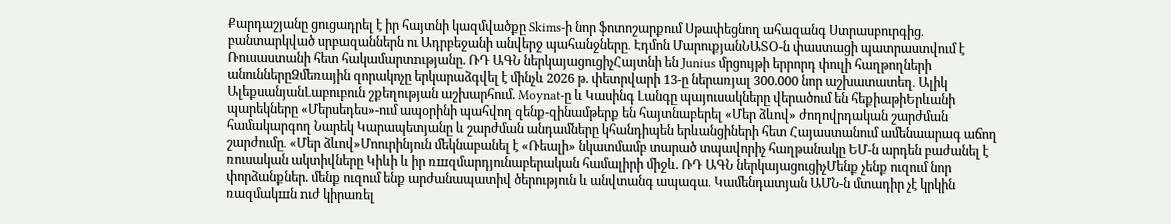Քարդաշյանը ցուցադրել է իր հայտնի կազմվածքը Skims-ի նոր ֆոտոշարքում Սթափեցնող ահազանգ Ստրասբուրգից․ բանտարկված սրբազաններն ու Ադրբեջանի անվերջ պահանջները․ Էդմոն ՄարուքյանՆԱՏՕ-ն փաստացի պատրաստվում է Ռուսաստանի հետ հակամարտnւթյանը. ՌԴ ԱԳՆ ներկայացուցիչՀայտնի են Junius մրցույթի երրորդ փուլի հաղթողների անուններըՁմեռային զորակոչը երկարաձգվել է մինչև 2026 թ. փետրվարի 13-ը ներառյալ 300.000 նոր աշխատատեղ․ Ալիկ ԱլեքսանյանԼաբուբուն շքեղության աշխարհում. Moynat-ը և Կասինգ Լանգը պայուսակները վերածում են հեքիաթիԵրևանի պարեկները «Մերսեդես»-ում ապօրինի պահվող զենք-զինամթերք են հայտնաբերել «Մեր ձևով» ժողովրդական շարժման համակարգող Նարեկ Կարապետյանը և շարժման անդամները կհանդիպեն երևանցիների հետ Հայաստանում ամենաարագ աճող շարժումը․ «Մեր ձևով»Մոուրինյուն մեկնաբանել է «Ռեալի» նկատմամբ տարած տպավորիչ հաղթանակը ԵՄ-ն արդեն բաժանել է ռուսական ակտիվները Կիևի և իր ռшզմարդյունաբերական համալիրի միջև. ՌԴ ԱԳՆ ներկայացուցիչՄենք չենք ուզում նոր փորձանքներ. մենք ուզում ենք արժանապատիվ ծերություն և անվտանգ ապագա․ Կամենդատյան ԱՄՆ-ն մտադիր չէ կրկին ռազմակшն nւժ կիրառել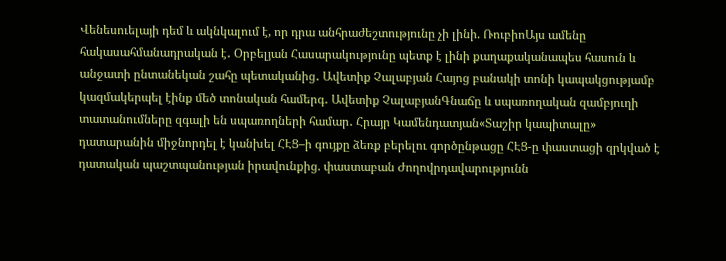Վենեսուելայի դեմ և ակնկալում է, որ դրա անհրաժեշտությունը չի լինի. ՌուբիոԱյս ամենը հակասահմանադրական է․ Օրբելյան Հասարակությունը պետք է լինի քաղաքականապես հասուն և անջատի ընտանեկան շահը պետականից․ Ավետիք Չալաբյան Հայոց բանակի տոնի կապակցությամբ կազմակերպել էինք մեծ տոնական համերգ․ Ավետիք ՉալաբյանԳնաճը և սպառողական զամբյուղի տատանումները զգալի են սպառողների համար․ Հրայր Կամենդատյան«Տաշիր կապիտալը» դատարանին միջնորդել է կանխել ՀԷՑ–ի գույքը ձեռք բերելու գործընթացը ՀԷՑ-ը փաստացի զրկված է դատական պաշտպանության իրավունքից. փաստաբան Ժողովրդավարությունն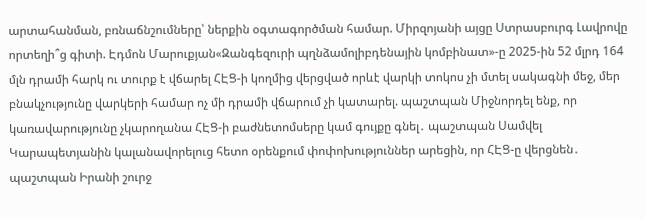արտահանման, բռնաճնշումները՝ ներքին օգտագործման համար. Միրզոյանի այցը Ստրասբուրգ Լավրովը որտեղի՞ց գիտի. Էդմոն Մարուքյան«Զանգեզուրի պղնձամոլիբդենային կոմբինատ»-ը 2025-ին 52 մլրդ 164 մլն դրամի հարկ ու տուրք է վճարել ՀԷՑ-ի կողմից վերցված որևէ վարկի տոկոս չի մտել սակագնի մեջ, մեր բնակչությունը վարկերի համար ոչ մի դրամի վճարում չի կատարել. պաշտպան Միջնորդել ենք, որ կառավարությունը չկարողանա ՀԷՑ-ի բաժնետոմսերը կամ գույքը գնել․ պաշտպան Սամվել Կարապետյանին կալանավորելուց հետո օրենքում փոփոխություններ արեցին, որ ՀԷՑ-ը վերցնեն․ պաշտպան Իրանի շուրջ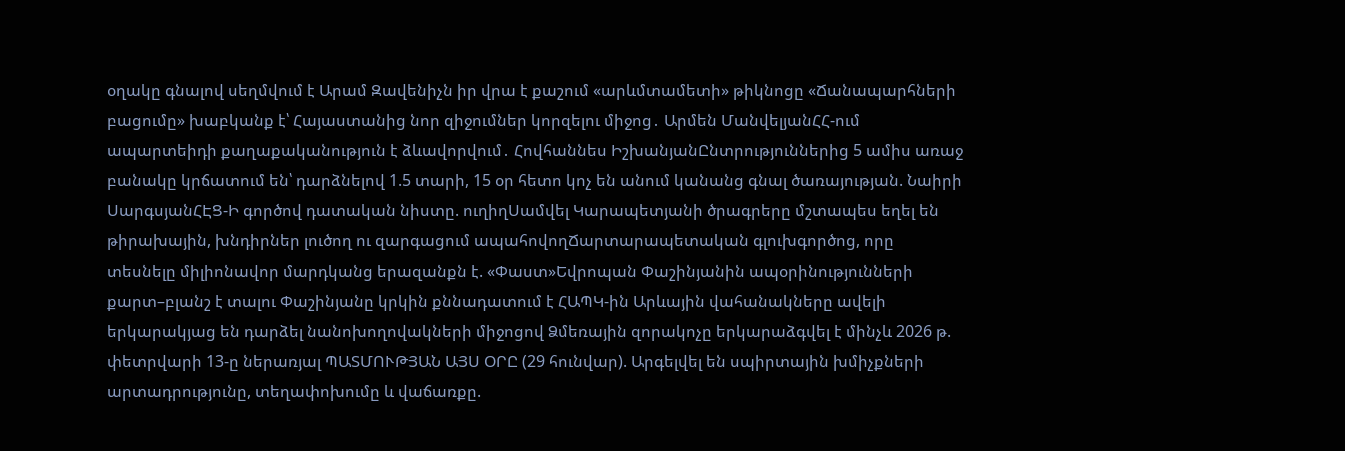օղակը գնալով սեղմվում է Արամ Զավենիչն իր վրա է քաշում «արևմտամետի» թիկնոցը «Ճանապարհների բացումը» խաբկանք է՝ Հայաստանից նոր զիջումներ կորզելու միջոց․ Արմեն ՄանվելյանՀՀ-ում ապարտեիդի քաղաքականություն է ձևավորվում․ Հովհաննես ԻշխանյանԸնտրություններից 5 ամիս առաջ բանակը կրճատում են՝ դարձնելով 1.5 տարի, 15 օր հետո կոչ են անում կանանց գնալ ծառայության. Նաիրի ՍարգսյանՀԷՑ-Ի գործով դատական նիստը. ուղիղՍամվել Կարապետյանի ծրագրերը մշտապես եղել են թիրախային, խնդիրներ լուծող ու զարգացում ապահովողՃարտարապետական գլուխգործոց, որը տեսնելը միլիոնավոր մարդկանց երազանքն է. «Փաստ»Եվրոպան Փաշինյանին ապօրինությունների քարտ–բլանշ է տալու Փաշինյանը կրկին քննադատում է ՀԱՊԿ-ին Արևային վահանակները ավելի երկարակյաց են դարձել նանոխողովակների միջոցով Ձմեռային զորակոչը երկարաձգվել է մինչև 2026 թ. փետրվարի 13-ը ներառյալ ՊԱՏՄՈՒԹՅԱՆ ԱՅՍ ՕՐԸ (29 հունվար). Արգելվել են սպիրտային խմիչքների արտադրությունը, տեղափոխումը և վաճառքը.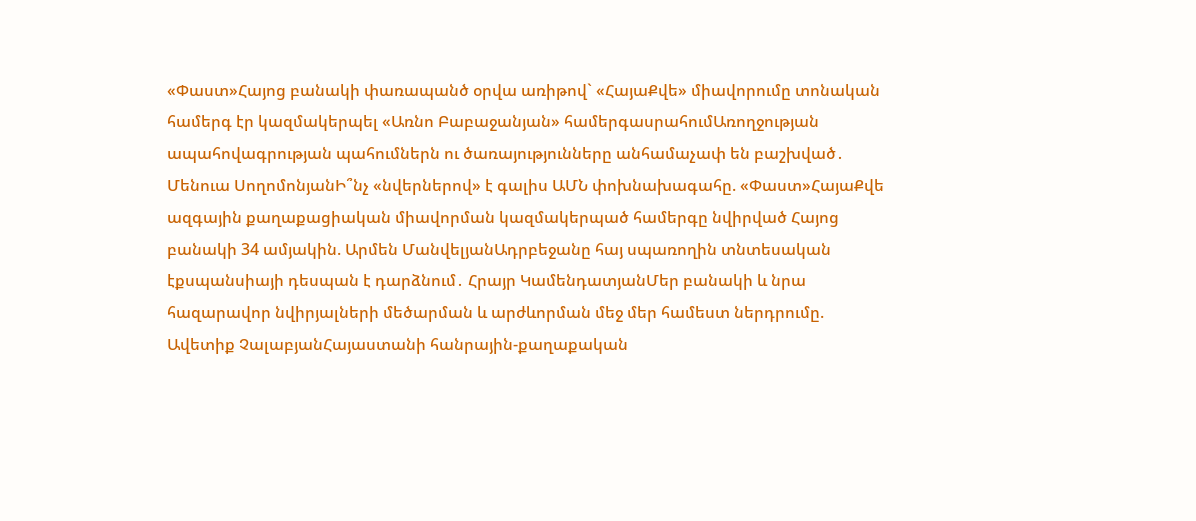«Փաստ»Հայոց բանակի փառապանծ օրվա առիթով` «ՀայաՔվե» միավորումը տոնական համերգ էր կազմակերպել «Առնո Բաբաջանյան» համերգասրահումԱռողջության ապահովագրության պահումներն ու ծառայությունները անհամաչափ են բաշխված․ Մենուա ՍողոմոնյանԻ՞նչ «նվերներով» է գալիս ԱՄՆ փոխնախագահը. «Փաստ»ՀայաՔվե ազգային քաղաքացիական միավորման կազմակերպած համերգը նվիրված Հայոց բանակի 34 ամյակին. Արմեն ՄանվելյանԱդրբեջանը հայ սպառողին տնտեսական էքսպանսիայի դեսպան է դարձնում․ Հրայր ԿամենդատյանՄեր բանակի և նրա հազարավոր նվիրյալների մեծարման և արժևորման մեջ մեր համեստ ներդրումը. Ավետիք ՉալաբյանՀայաստանի հանրային-քաղաքական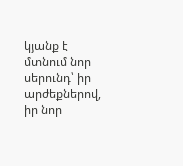կյանք է մտնում նոր սերունդ՝ իր արժեքներով, իր նոր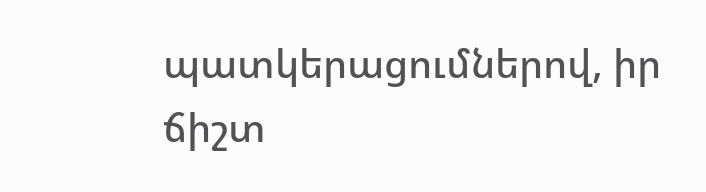պատկերացումներով, իր ճիշտ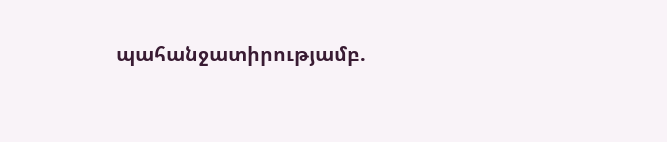պահանջատիրությամբ.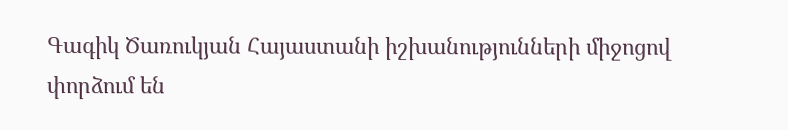Գագիկ Ծառուկյան Հայաստանի իշխանությունների միջոցով փորձում են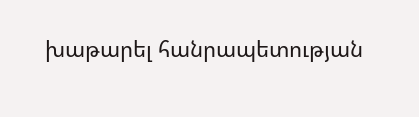խաթարել հանրապետության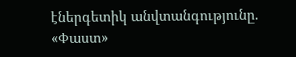էներգետիկ անվտանգությունը. «Փաստ»